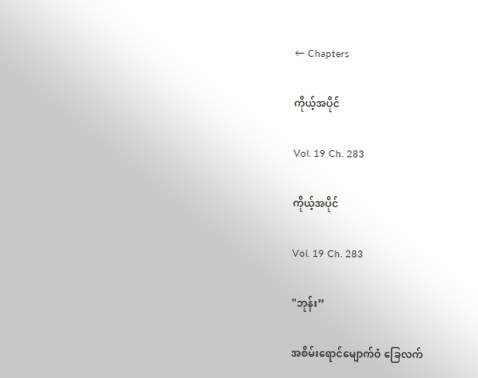← Chapters

ကိုယ့်အပိုင်

Vol. 19 Ch. 283

ကိုယ့်အပိုင်

Vol. 19 Ch. 283

"ဘုန်း”

အစိမ်းရောင်မျောက်ဝံ ခြေလက်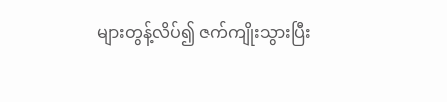များတွန့်လိပ်၍ ဇက်ကျိုးသွားပြီး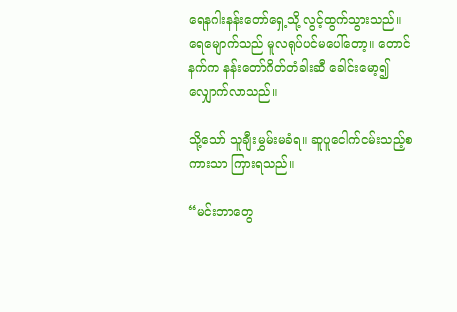ရေနဂါးနန်းတော်ရှေ့သို့ လွင့်ထွက်သွားသည်။ ရေမျောက်သည် မူလရုပ်ပင်မပေါ်တော့။ တောင်နက်က နန်းတော်ဂိတ်တံခါးဆီ ခေါင်းမော့၍ လျှောက်လာသည်။

သို့သော် သူချီးမွှမ်းမခံရ။ ဆူပူငေါက်ငမ်းသည့်စကားသာ ကြားရသည်။

“မင်းဘာတွေ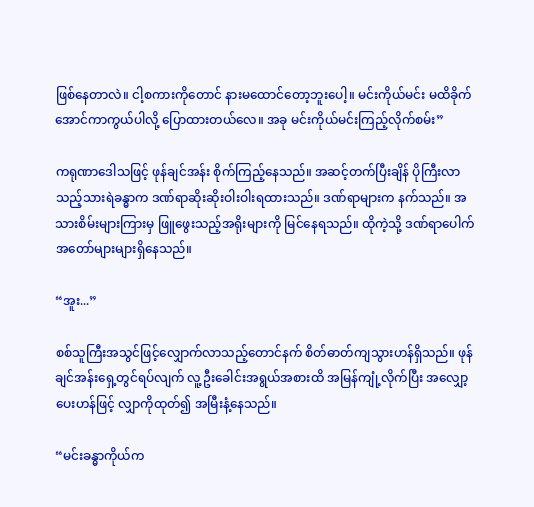ဖြစ်နေတာလဲ။ ငါ့စကားကိုတောင် နားမထောင်တော့ဘူးပေါ့။ မင်းကိုယ်မင်း မထိခိုက်အောင်ကာကွယ်ပါလို့ ပြောထားတယ်လေ။ အခု မင်းကိုယ်မင်းကြည့်လိုက်စမ်း”

ကရုဏာဒေါသဖြင့် ဖုန်ချင်အန်း စိုက်ကြည့်နေသည်။ အဆင့်တက်ပြီးချိန် ပိုကြီးလာသည့်သားရဲခန္ဓာက ဒဏ်ရာဆိုးဆိုးဝါးဝါးရထားသည်။ ဒဏ်ရာများက နက်သည်။ အသားစိမ်းများကြားမှ ဖြူဖွေးသည့်အရိုးများကို မြင်နေရသည်။ ထိုကဲ့သို့ ဒဏ်ရာပေါက် အတော်များများရှိနေသည်။

“အူး...”

စစ်သူကြီးအသွင်ဖြင့်လျှောက်လာသည့်တောင်နက် စိတ်ဓာတ်ကျသွားဟန်ရှိသည်။ ဖုန်ချင်အန်းရှေ့တွင်ရပ်လျက် လူ့ဦးခေါင်းအရွယ်အစားထိ အမြန်ကျုံ့လိုက်ပြီး အလျှော့ပေးဟန်ဖြင့် လျှာကိုထုတ်၍ အမြီးနံ့နေသည်။

“မင်းခန္ဓာကိုယ်က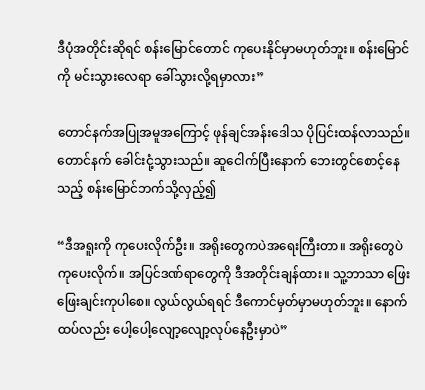ဒီပုံအတိုင်းဆိုရင် စန်းမြောင်တောင် ကုပေးနိုင်မှာမဟုတ်ဘူး။ စန်းမြောင်ကို မင်းသွားလေရာ ခေါ်သွားလို့ရမှာလား”

တောင်နက်အပြုအမူအကြောင့် ဖုန်ချင်အန်းဒေါသ ပိုပြင်းထန်လာသည်။ တောင်နက် ခေါင်းငုံ့သွားသည်။ ဆူငေါက်ပြီးနောက် ဘေးတွင်စောင့်နေသည့် စန်းမြောင်ဘက်သို့လှည့်၍

“ဒီအရူးကို ကုပေးလိုက်ဦး။ အရိုးတွေကပဲအရေးကြီးတာ။ အရိုးတွေပဲ ကုပေးလိုက်။ အပြင်ဒဏ်ရာတွေကို ဒီအတိုင်းချန်ထား။ သူ့ဘာသာ ဖြေးဖြေးချင်းကုပါစေ။ လွယ်လွယ်ရရင် ဒီကောင်မှတ်မှာမဟုတ်ဘူး။ နောက်ထပ်လည်း ပေါ့ပေါ့လျော့လျော့လုပ်နေဦးမှာပဲ”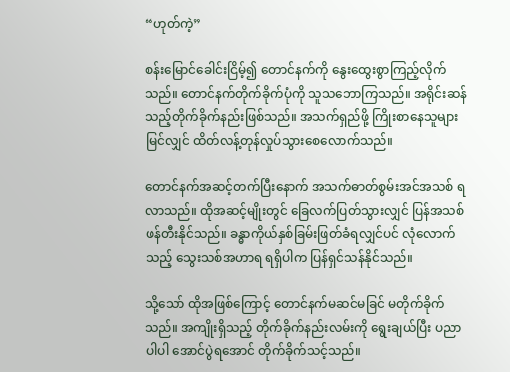“ဟုတ်ကဲ့”

စန်းမြောင်ခေါင်းငြိမ့်၍ တောင်နက်ကို နွေးထွေးစွာကြည့်လိုက်သည်။ တောင်နက်တိုက်ခိုက်ပုံကို သူသဘောကြသည်။ အရိုင်းဆန်သည့်တိုက်ခိုက်နည်းဖြစ်သည်။ အသက်ရှည်ဖို့ ကြိုးစာနေသူများမြင်လျှင် ထိတ်လန့်တုန်လှုပ်သွားစေလောက်သည်။

တောင်နက်အဆင့်တက်ပြီးနောက် အသက်ဓာတ်စွမ်းအင်အသစ် ရလာသည်။ ထိုအဆင့်မျိုးတွင် ခြေလက်ပြတ်သွားလျှင် ပြန်အသစ်ဖန်တီးနိုင်သည်။ ခန္ဓာကိုယ်နှစ်ခြမ်းဖြတ်ခံရလျှင်ပင် လုံလောက်သည့် သွေးသစ်အဟာရ ရရှိပါက ပြန်ရှင်သန်နိုင်သည်။

သို့သော် ထိုအဖြစ်ကြောင့် တောင်နက်မဆင်မခြင် မတိုက်ခိုက်သည်။ အကျိုးရှိသည့် တိုက်ခိုက်နည်းလမ်းကို ရွေးချယ်ပြီး ပညာပါပါ အောင်ပွဲရအောင် တိုက်ခိုက်သင့်သည်။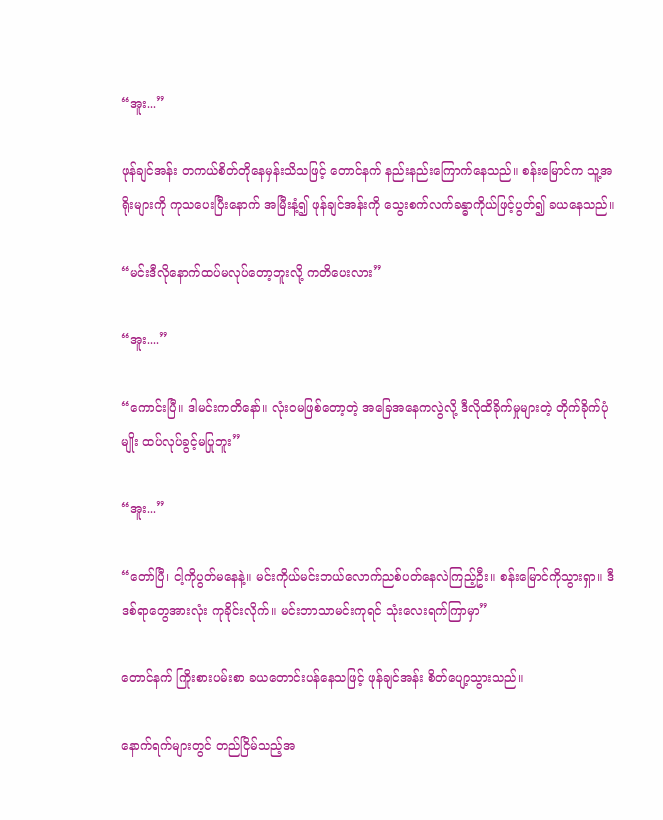“အူး...”

ဖုန်ချင်အန်း တကယ်စိတ်တိုနေမှန်းသိသဖြင့် တောင်နက် နည်းနည်းကြောက်နေသည်။ စန်းမြောင်က သူ့အရိုးများကို ကုသပေးပြီးနောက် အမြီးနံ့၍ ဖုန်ချင်အန်းကို သွေးစက်လက်ခန္ဓာကိုယ်ဖြင့်ပွတ်၍ ခယနေသည်။

“မင်းဒီလိုနောက်ထပ်မလုပ်တော့ဘူးလို့ ကတိပေးလား”

“အူး....”

“ကောင်းပြီ။ ဒါမင်းကတိနော်။ လုံးဝမဖြစ်တော့တဲ့ အခြေအနေကလွဲလို့ ဒီလိုထိခိုက်မှုများတဲ့ တိုက်ခိုက်ပုံမျိုး ထပ်လုပ်ခွင့်မပြုဘူး”

“အူး...”

“တော်ပြီ၊ ငါ့ကိုပွတ်မနေနဲ့။ မင်းကိုယ်မင်းဘယ်လောက်ညစ်ပတ်နေလဲကြည့်ဦး။ စန်းမြောင်ကိုသွားရှာ။ ဒီဒစ်ရာတွေအားလုံး ကုခိုင်းလိုက်။ မင်းဘာသာမင်းကုရင် သုံးလေးရက်ကြာမှာ”

တောင်နက် ကြိုးစားပမ်းစာ ခယတောင်းပန်နေသဖြင့် ဖုန်ချင်အန်း စိတ်ပျော့သွားသည်။

နောက်ရက်များတွင် တည်ငြိမ်သည့်အ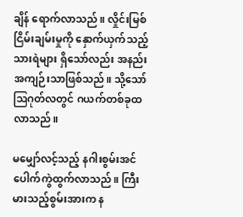ချိန် ရောက်လာသည်။ လှိုင်းမြစ်ငြိမ်းချမ်းမှုကို နှောက်ယှက်သည့်သားရဲများ ရှိသော်လည်း အနည်းအကျဉ်းသာဖြစ်သည်။ သို့သော် ဩဂုတ်လတွင် ဂယက်တစ်ခုထလာသည်။

မမျှော်လင့်သည့် နဂါးစွမ်းအင် ပေါက်ကွဲထွက်လာသည်။ ကြီးမားသည့်စွမ်းအားက န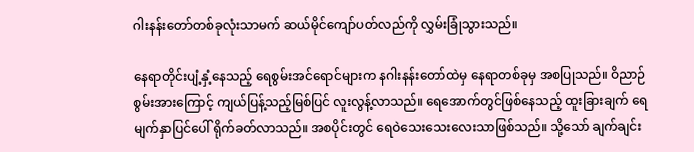ဂါးနန်းတော်တစ်ခုလုံးသာမက် ဆယ်မိုင်ကျော်ပတ်လည်ကို လွှမ်းခြုံသွားသည်။

နေရာတိုင်းပျံ့နှံ့နေသည့် ရေစွမ်းအင်ရောင်များက နဂါးနန်းတော်ထဲမှ နေရာတစ်ခုမှ အစပြုသည်။ ဝိညာဉ်စွမ်းအားကြောင့် ကျယ်ပြန့်သည့်မြစ်ပြင် လူးလွန့်လာသည်။ ရေအောက်တွင်ဖြစ်နေသည့် ထူးခြားချက် ရေမျက်နှာပြင်ပေါ် ရိုက်ခတ်လာသည်။ အစပိုင်းတွင် ရေဝဲသေးသေးလေးသာဖြစ်သည်။ သို့သော် ချက်ချင်း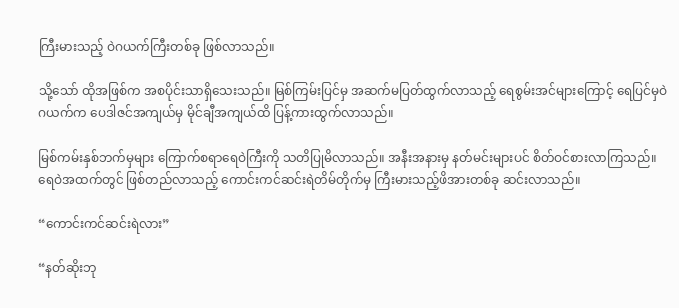ကြီးမားသည့် ဝဲဂယက်ကြီးတစ်ခု ဖြစ်လာသည်။

သို့သော် ထိုအဖြစ်က အစပိုင်းသာရှိသေးသည်။ မြစ်ကြမ်းပြင်မှ အဆက်မပြတ်ထွက်လာသည့် ရေစွမ်းအင်များကြောင့် ရေပြင်မှဝဲဂယက်က ပေဒါဇင်အကျယ်မှ မိုင်ချီအကျယ်ထိ ပြန့်ကားထွက်လာသည်။

မြစ်ကမ်းနှစ်ဘက်မှများ ကြောက်စရာရေဝဲကြီးကို သတိပြုမိလာသည်။ အနီးအနားမှ နတ်မင်းများပင် စိတ်ဝင်စားလာကြသည်။ ရေဝဲအထက်တွင် ဖြစ်တည်လာသည့် ကောင်းကင်ဆင်းရဲတိမ်တိုက်မှ ကြီးမားသည့်ဖိအားတစ်ခု ဆင်းလာသည်။

“ကောင်းကင်ဆင်းရဲလား”

“နတ်ဆိုးဘု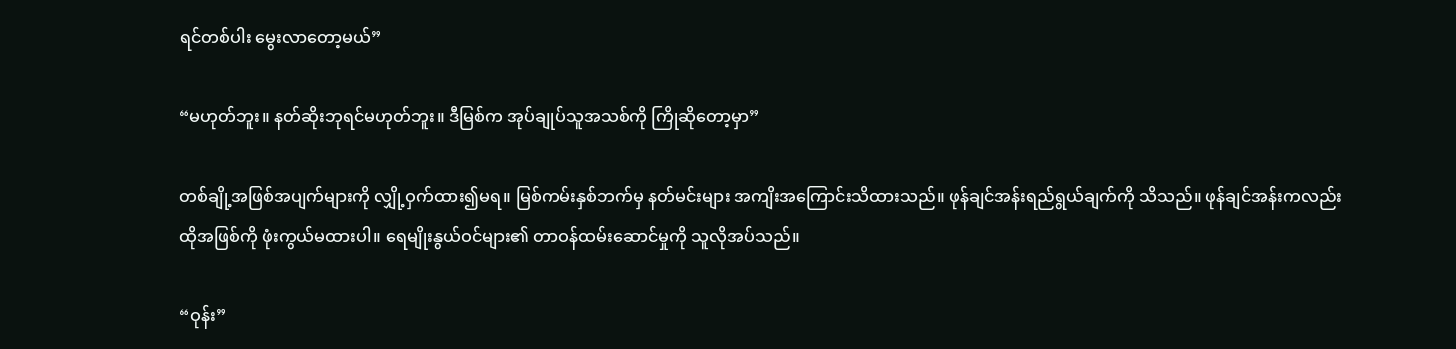ရင်တစ်ပါး မွေးလာတော့မယ်”

“မဟုတ်ဘူး။ နတ်ဆိုးဘုရင်မဟုတ်ဘူး။ ဒီမြစ်က အုပ်ချုပ်သူအသစ်ကို ကြိုဆိုတော့မှာ”

တစ်ချို့အဖြစ်အပျက်များကို လျှို့ဝှက်ထား၍မရ။ မြစ်ကမ်းနှစ်ဘက်မှ နတ်မင်းများ အကျိးအကြောင်းသိထားသည်။ ဖုန်ချင်အန်းရည်ရွယ်ချက်ကို သိသည်။ ဖုန်ချင်အန်းကလည်း ထိုအဖြစ်ကို ဖုံးကွယ်မထားပါ။ ရေမျိုးနွယ်ဝင်များ၏ တာဝန်ထမ်းဆောင်မှုကို သူလိုအပ်သည်။

“ဝုန်း”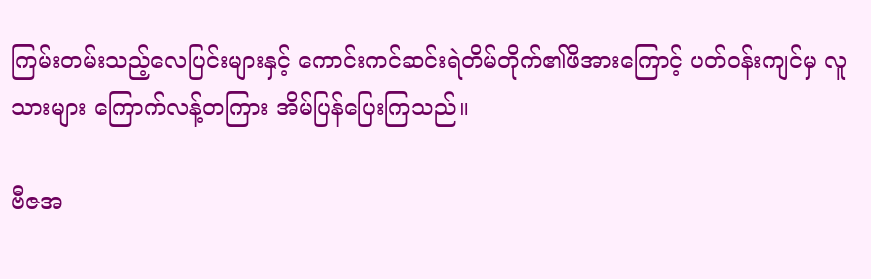ကြမ်းတမ်းသည့်လေပြင်းများနှင့် ကောင်းကင်ဆင်းရဲတိမ်တိုက်၏ဖိအားကြောင့် ပတ်ဝန်းကျင်မှ လူသားများ ကြောက်လန့်တကြား အိမ်ပြန်ပြေးကြသည်။

ဗီဇအ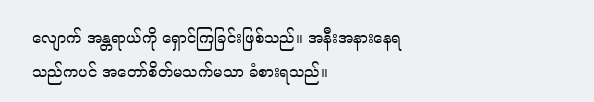လျောက် အန္တရာယ်ကို ရှောင်ကြခြင်းဖြစ်သည်။ အနီးအနားနေရသည်ကပင် အတော်စိတ်မသက်မသာ ခံစားရသည်။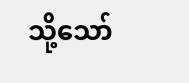သို့သော်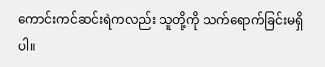ကောင်းကင်ဆင်းရဲကလည်း သူတို့ကို သက်ရောက်ခြင်းမရှိပါ။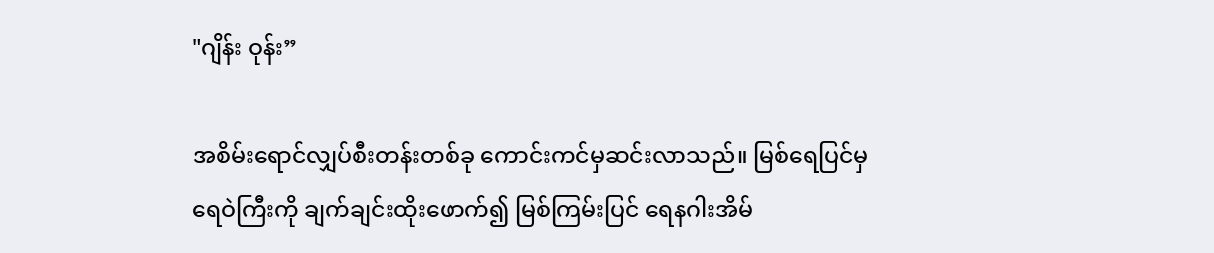"ဂျိန်း ဝုန်း”

အစိမ်းရောင်လျှပ်စီးတန်းတစ်ခု ကောင်းကင်မှဆင်းလာသည်။ မြစ်ရေပြင်မှ ရေဝဲကြီးကို ချက်ချင်းထိုးဖောက်၍ မြစ်ကြမ်းပြင် ရေနဂါးအိမ်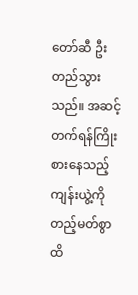တော်ဆီ ဦးတည်သွားသည်။ အဆင့်တက်ရန်ကြိုးစားနေသည့် ကျန်းယွဲ့ကို တည့်မတ်စွာထိ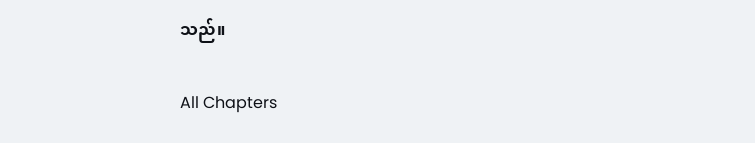သည်။

All Chapters